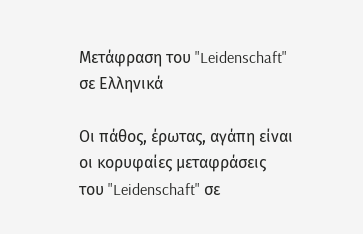Μετάφραση του "Leidenschaft" σε Ελληνικά

Οι πάθος, έρωτας, αγάπη είναι οι κορυφαίες μεταφράσεις του "Leidenschaft" σε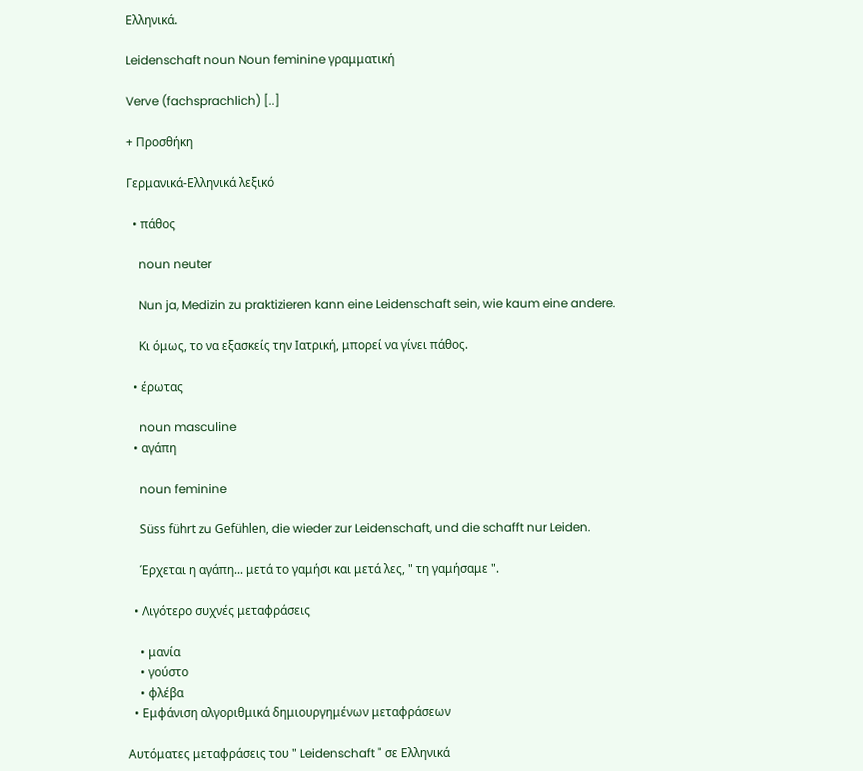Ελληνικά.

Leidenschaft noun Noun feminine γραμματική

Verve (fachsprachlich) [..]

+ Προσθήκη

Γερμανικά-Ελληνικά λεξικό

  • πάθος

    noun neuter

    Nun ja, Medizin zu praktizieren kann eine Leidenschaft sein, wie kaum eine andere.

    Κι όμως, το να εξασκείς την Iατρική, μπορεί να γίνει πάθος.

  • έρωτας

    noun masculine
  • αγάπη

    noun feminine

    Süss führt zu Gefühlen, die wieder zur Leidenschaft, und die schafft nur Leiden.

    Έρχεται η αγάπη... μετά το γαμήσι και μετά λες, " τη γαμήσαμε ".

  • Λιγότερο συχνές μεταφράσεις

    • μανία
    • γούστο
    • φλέβα
  • Εμφάνιση αλγοριθμικά δημιουργημένων μεταφράσεων

Αυτόματες μεταφράσεις του " Leidenschaft " σε Ελληνικά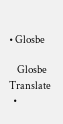• Glosbe

    Glosbe Translate
  •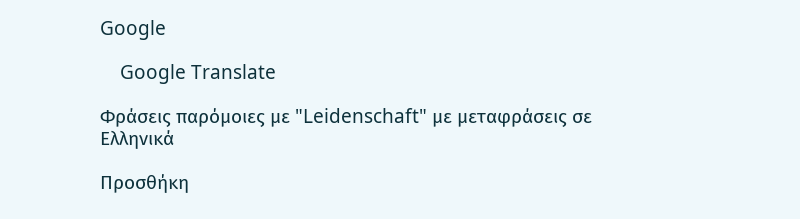Google

    Google Translate

Φράσεις παρόμοιες με "Leidenschaft" με μεταφράσεις σε Ελληνικά

Προσθήκη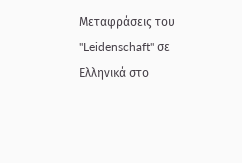Μεταφράσεις του "Leidenschaft" σε Ελληνικά στο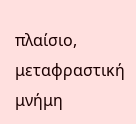πλαίσιο, μεταφραστική μνήμη